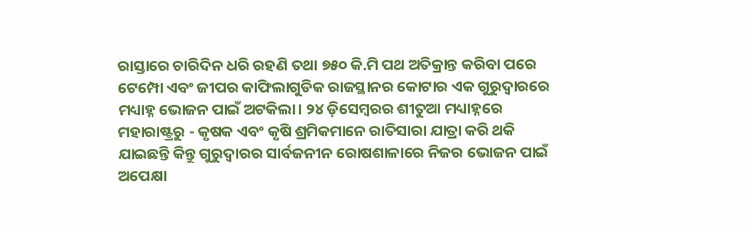ରାସ୍ତାରେ ଚାରିଦିନ ଧରି ରହଣି ତଥା ୭୫୦ କି.ମି ପଥ ଅତିକ୍ରାନ୍ତ କରିବା ପରେ ଟେମ୍ପୋ ଏବଂ ଜୀପର କାଫିଲାଗୁଡିକ ରାଜସ୍ଥାନର କୋଟାର ଏକ ଗୁରୁଦ୍ୱାରରେ ମଧ୍ୟାହ୍ନ ଭୋଜନ ପାଇଁ ଅଟକିଲା। ୨୪ ଡ଼ିସେମ୍ବରର ଶୀତୁଆ ମଧ୍ୟାହ୍ନରେ ମହାରାଷ୍ଟ୍ରରୁ - କୃଷକ ଏବଂ କୃଷି ଶ୍ରମିକମାନେ ରାତିସାରା ଯାତ୍ରା କରି ଥକି ଯାଇଛନ୍ତି କିନ୍ତୁ ଗୁରୁଦ୍ୱାରର ସାର୍ବଜନୀନ ରୋଷଶାଳାରେ ନିଜର ଭୋଜନ ପାଇଁ ଅପେକ୍ଷା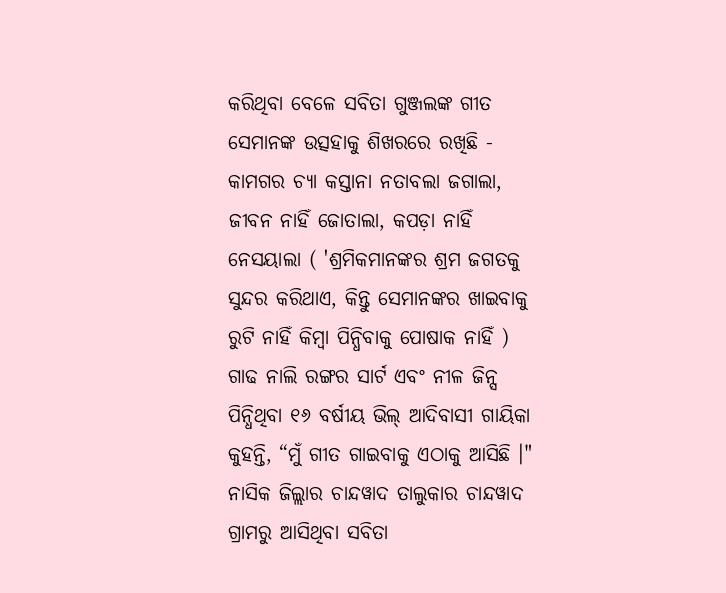କରିଥିବା ବେଳେ ସବିତା ଗୁଞ୍ଜଲଙ୍କ ଗୀତ ସେମାନଙ୍କ ଉତ୍ସହାକୁ ଶିଖରରେ ରଖିଛି - କାମଗର ଚ୍ୟା କସ୍ତାନା ନତାବଲା ଜଗାଲା, ଜୀବନ ନାହିଁ ଜୋତାଲା, କପଡ଼ା ନାହିଁ ନେସୟାଲା ( 'ଶ୍ରମିକମାନଙ୍କର ଶ୍ରମ ଜଗତକୁ ସୁନ୍ଦର କରିଥାଏ, କିନ୍ତୁ ସେମାନଙ୍କର ଖାଇବାକୁ ରୁଟି ନାହିଁ କିମ୍ବା ପିନ୍ଧିବାକୁ ପୋଷାକ ନାହିଁ )
ଗାଢ ନାଲି ରଙ୍ଗର ସାର୍ଟ ଏବଂ ନୀଳ ଜିନ୍ସ ପିନ୍ଧିଥିବା ୧୬ ବର୍ଷୀୟ ଭିଲ୍ ଆଦିବାସୀ ଗାୟିକା କୁହନ୍ତି, “ମୁଁ ଗୀତ ଗାଇବାକୁ ଏଠାକୁ ଆସିଛି ।" ନାସିକ ଜିଲ୍ଲାର ଚାନ୍ଦୱାଦ ତାଲୁକାର ଚାନ୍ଦୱାଦ ଗ୍ରାମରୁ ଆସିଥିବା ସବିତା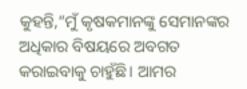କୁହନ୍ତି,“ମୁଁ କୃଷକମାନଙ୍କୁ ସେମାନଙ୍କର ଅଧିକାର ବିଷୟରେ ଅବଗତ କରାଇବାକୁ ଚାହୁଁଛି। ଆମର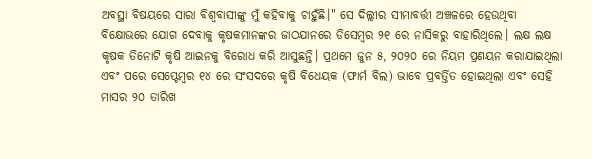ଅବସ୍ଥା ବିଷୟରେ ସାରା ବିଶ୍ୱବାସୀଙ୍କୁ ମୁଁ କହିବାକୁ ଚାହୁଁଛି।" ସେ ଦିଲ୍ଲୀର ସୀମାବର୍ତ୍ତୀ ଅଞ୍ଚଳରେ ହେଉଥିବା ବିକ୍ଷୋଭରେ ଯୋଗ ଦେବାକୁ କୃଷକମାନଙ୍କର ଜାଠଯାନରେ ଡିସେମ୍ବର ୨୧ ରେ ନାସିକରୁ ବାହାରିଥିଲେ। ଲକ୍ଷ ଲକ୍ଷ କୃଷକ ତିନୋଟି କୃଷି ଆଇନକୁ ବିରୋଧ କରି ଆସୁଛନ୍ତି। ପ୍ରଥମେ ଜୁନ ୫, ୨୦୨୦ ରେ ନିୟମ ପ୍ରଣୟନ କରାଯାଇଥିଲା ଏବଂ ପରେ ସେପ୍ଟେମ୍ବର ୧୪ ରେ ସଂସଦରେ କୃଷି ବିଧେୟକ (ଫାର୍ମ ବିଲ) ଭାବେ ପ୍ରବର୍ତ୍ତିତ ହୋଇଥିଲା ଏବଂ ସେହି ମାସର ୨୦ ତାରିଖ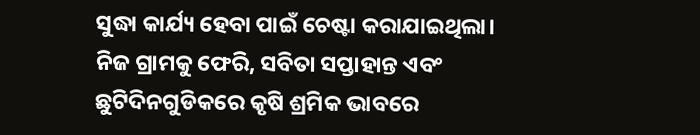ସୁଦ୍ଧା କାର୍ଯ୍ୟ ହେବା ପାଇଁ ଚେଷ୍ଟା କରାଯାଇଥିଲା।
ନିଜ ଗ୍ରାମକୁ ଫେରି, ସବିତା ସପ୍ତାହାନ୍ତ ଏବଂ ଛୁଟିଦିନଗୁଡିକରେ କୃଷି ଶ୍ରମିକ ଭାବରେ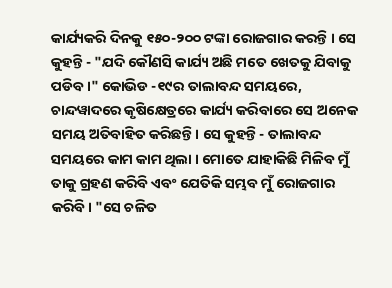କାର୍ଯ୍ୟକରି ଦିନକୁ ୧୫୦-୨୦୦ ଟଙ୍କା ରୋଜଗାର କରନ୍ତି । ସେ କୁହନ୍ତି - "ଯଦି କୌଣସି କାର୍ଯ୍ୟ ଅଛି ମତେ ଖେତକୁ ଯିବାକୁ ପଡିବ।" କୋଭିଡ -୧୯ର ତାଲାବନ୍ଦ ସମୟରେ, ଚାନ୍ଦୱାଦରେ କୃଷିକ୍ଷେତ୍ରରେ କାର୍ଯ୍ୟ କରିବାରେ ସେ ଅନେକ ସମୟ ଅତିବାହିତ କରିଛନ୍ତି। ସେ କୁହନ୍ତି - ତାଲାବନ୍ଦ ସମୟରେ କାମ କାମ ଥିଲା । ମୋତେ ଯାହାକିଛି ମିଳିବ ମୁଁ ତାକୁ ଗ୍ରହଣ କରିବି ଏବଂ ଯେତିକି ସମ୍ଭବ ମୁଁ ରୋଜଗାର କରିବି। "ସେ ଚଳିତ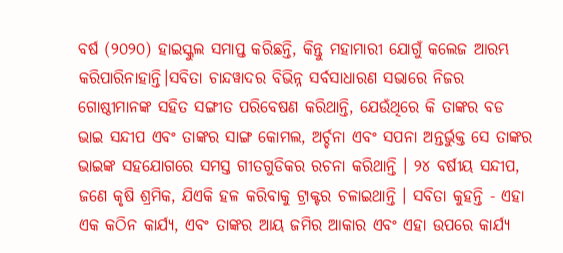ବର୍ଷ (୨୦୨୦) ହାଇସ୍କୁଲ ସମାପ୍ତ କରିଛନ୍ତି, କିନ୍ତୁ ମହାମାରୀ ଯୋଗୁଁ କଲେଜ ଆରମ୍ଭ କରିପାରିନାହାନ୍ତି।ସବିତା ଚାନ୍ଦୱାଦର ବିଭିନ୍ନ ସର୍ବସାଧାରଣ ସଭାରେ ନିଜର ଗୋଷ୍ଠୀମାନଙ୍କ ସହିତ ସଙ୍ଗୀତ ପରିବେଷଣ କରିଥାନ୍ତି, ଯେଉଁଥିରେ କି ତାଙ୍କର ବଡ ଭାଇ ସନ୍ଦୀପ ଏବଂ ତାଙ୍କର ସାଙ୍ଗ କୋମଲ, ଅର୍ଚ୍ଚନା ଏବଂ ସପନା ଅନ୍ତର୍ଭୁକ୍ତ ସେ ତାଙ୍କର ଭାଇଙ୍କ ସହଯୋଗରେ ସମସ୍ତ ଗୀତଗୁଡିକର ରଚନା କରିଥାନ୍ତି । ୨୪ ବର୍ଷୀୟ ସନ୍ଦୀପ, ଜଣେ କୃଷି ଶ୍ରମିକ, ଯିଏକି ହଳ କରିବାକୁ ଟ୍ରାକ୍ଟର ଚଳାଇଥାନ୍ତି । ସବିତା କୁହନ୍ତି - ଏହା ଏକ କଠିନ କାର୍ଯ୍ୟ, ଏବଂ ତାଙ୍କର ଆୟ ଜମିର ଆକାର ଏବଂ ଏହା ଉପରେ କାର୍ଯ୍ୟ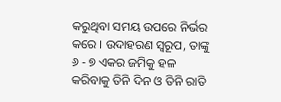କରୁଥିବା ସମୟ ଉପରେ ନିର୍ଭର କରେ । ଉଦାହରଣ ସ୍ୱରୂପ, ତାଙ୍କୁ ୬ - ୭ ଏକର ଜମିକୁ ହଳ କରିବାକୁ ତିନି ଦିନ ଓ ତିନି ରାତି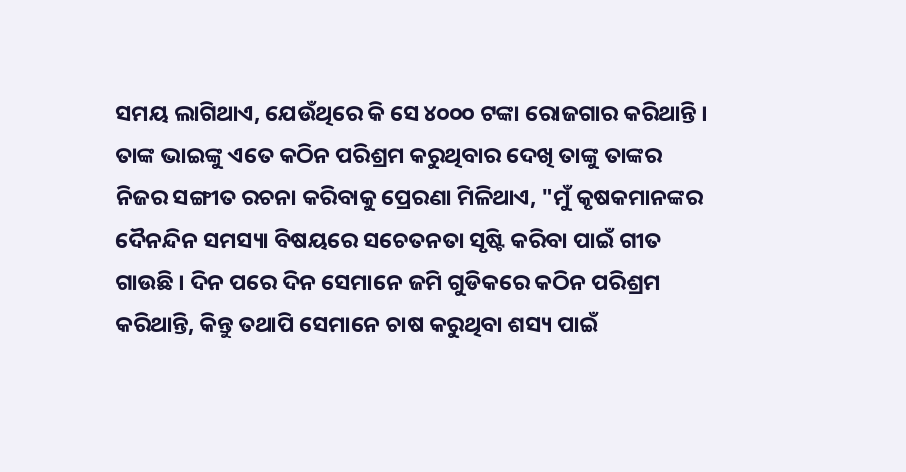ସମୟ ଲାଗିଥାଏ, ଯେଉଁଥିରେ କି ସେ ୪୦୦୦ ଟଙ୍କା ରୋଜଗାର କରିଥାନ୍ତି ।
ତାଙ୍କ ଭାଇଙ୍କୁ ଏତେ କଠିନ ପରିଶ୍ରମ କରୁଥିବାର ଦେଖି ତାଙ୍କୁ ତାଙ୍କର ନିଜର ସଙ୍ଗୀତ ରଚନା କରିବାକୁ ପ୍ରେରଣା ମିଳିଥାଏ, "ମୁଁ କୃଷକମାନଙ୍କର ଦୈନନ୍ଦିନ ସମସ୍ୟା ବିଷୟରେ ସଚେତନତା ସୃଷ୍ଟି କରିବା ପାଇଁ ଗୀତ ଗାଉଛି । ଦିନ ପରେ ଦିନ ସେମାନେ ଜମି ଗୁଡିକରେ କଠିନ ପରିଶ୍ରମ କରିଥାନ୍ତି, କିନ୍ତୁ ତଥାପି ସେମାନେ ଚାଷ କରୁଥିବା ଶସ୍ୟ ପାଇଁ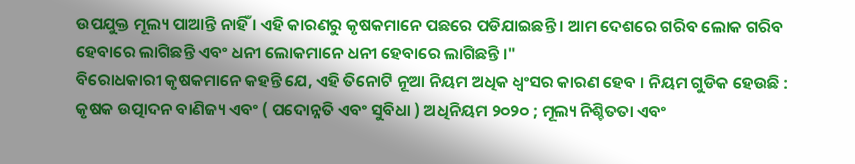ଉପଯୁକ୍ତ ମୂଲ୍ୟ ପାଆନ୍ତି ନାହିଁ । ଏହି କାରଣରୁ କୃଷକମାନେ ପଛରେ ପଡିଯାଇଛନ୍ତି । ଆମ ଦେଶରେ ଗରିବ ଲୋକ ଗରିବ ହେବାରେ ଲାଗିଛନ୍ତି ଏବଂ ଧନୀ ଲୋକମାନେ ଧନୀ ହେବାରେ ଲାଗିଛନ୍ତି ।"
ବିରୋଧକାରୀ କୃଷକମାନେ କହନ୍ତି ଯେ, ଏହି ତିନୋଟି ନୂଆ ନିୟମ ଅଧିକ ଧ୍ବଂସର କାରଣ ହେବ । ନିୟମ ଗୁଡିକ ହେଉଛି : କୃଷକ ଉତ୍ପାଦନ ବାଣିଜ୍ୟ ଏବଂ ( ପଦୋନ୍ନତି ଏବଂ ସୁବିଧା ) ଅଧିନିୟମ ୨୦୨୦ ; ମୂଲ୍ୟ ନିଶ୍ଚିତତା ଏବଂ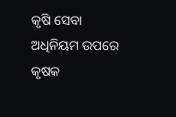କୃଷି ସେବା ଅଧିନିୟମ ଉପରେ କୃଷକ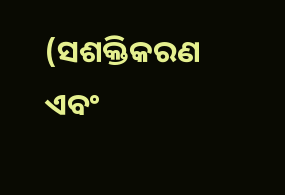(ସଶକ୍ତିକରଣ ଏବଂ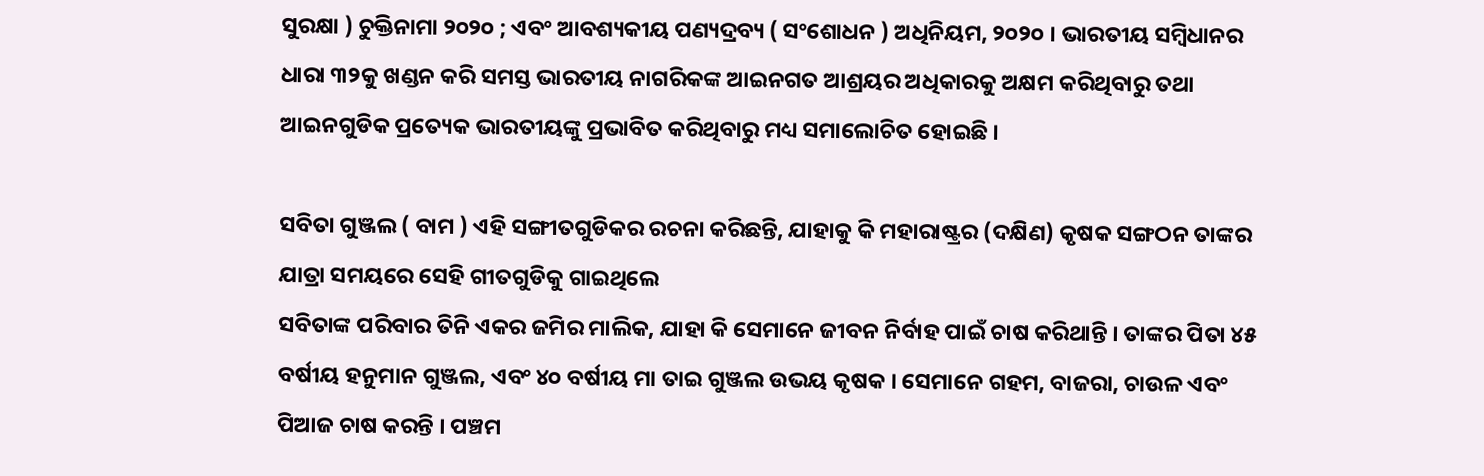ସୁରକ୍ଷା ) ଚୁକ୍ତିନାମା ୨୦୨୦ ; ଏବଂ ଆବଶ୍ୟକୀୟ ପଣ୍ୟଦ୍ରବ୍ୟ ( ସଂଶୋଧନ ) ଅଧିନିୟମ, ୨୦୨୦ । ଭାରତୀୟ ସମ୍ବିଧାନର ଧାରା ୩୨କୁ ଖଣ୍ଡନ କରି ସମସ୍ତ ଭାରତୀୟ ନାଗରିକଙ୍କ ଆଇନଗତ ଆଶ୍ରୟର ଅଧିକାରକୁ ଅକ୍ଷମ କରିଥିବାରୁ ତଥା ଆଇନଗୁଡିକ ପ୍ରତ୍ୟେକ ଭାରତୀୟଙ୍କୁ ପ୍ରଭାବିତ କରିଥିବାରୁ ମଧ୍ୟ ସମାଲୋଚିତ ହୋଇଛି ।

ସବିତା ଗୁଞ୍ଜଲ ( ବାମ ) ଏହି ସଙ୍ଗୀତଗୁଡିକର ରଚନା କରିଛନ୍ତି, ଯାହାକୁ କି ମହାରାଷ୍ଟ୍ରର (ଦକ୍ଷିଣ) କୃଷକ ସଙ୍ଗଠନ ତାଙ୍କର ଯାତ୍ରା ସମୟରେ ସେହି ଗୀତଗୁଡିକୁ ଗାଇଥିଲେ
ସବିତାଙ୍କ ପରିବାର ତିନି ଏକର ଜମିର ମାଲିକ, ଯାହା କି ସେମାନେ ଜୀବନ ନିର୍ବାହ ପାଇଁ ଚାଷ କରିଥାନ୍ତି । ତାଙ୍କର ପିତା ୪୫ ବର୍ଷୀୟ ହନୁମାନ ଗୁଞ୍ଜଲ, ଏବଂ ୪୦ ବର୍ଷୀୟ ମା ତାଇ ଗୁଞ୍ଜଲ ଉଭୟ କୃଷକ । ସେମାନେ ଗହମ, ବାଜରା, ଚାଉଳ ଏବଂ ପିଆଜ ଚାଷ କରନ୍ତି । ପଞ୍ଚମ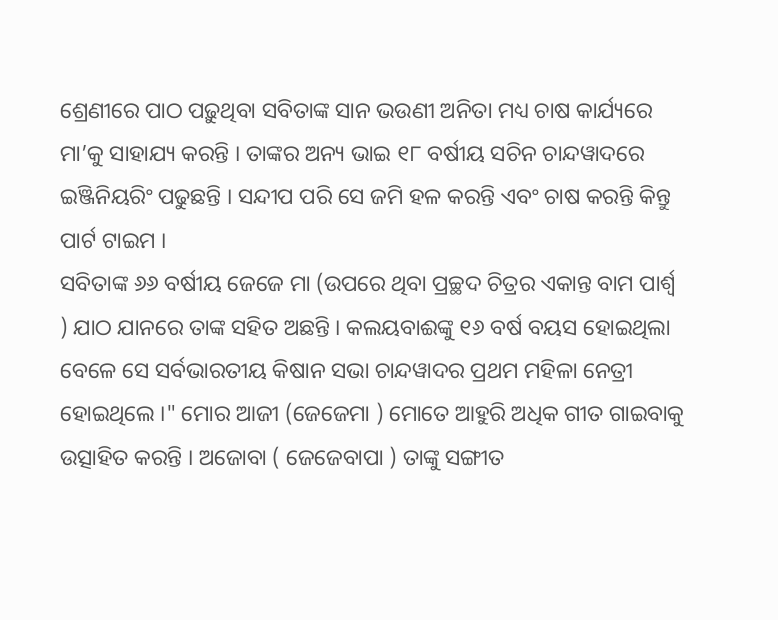ଶ୍ରେଣୀରେ ପାଠ ପଢ଼ୁଥିବା ସବିତାଙ୍କ ସାନ ଭଉଣୀ ଅନିତା ମଧ୍ୟ ଚାଷ କାର୍ଯ୍ୟରେ ମା’କୁ ସାହାଯ୍ୟ କରନ୍ତି । ତାଙ୍କର ଅନ୍ୟ ଭାଇ ୧୮ ବର୍ଷୀୟ ସଚିନ ଚାନ୍ଦୱାଦରେ ଇଞ୍ଜିନିୟରିଂ ପଢୁଛନ୍ତି । ସନ୍ଦୀପ ପରି ସେ ଜମି ହଳ କରନ୍ତି ଏବଂ ଚାଷ କରନ୍ତି କିନ୍ତୁ ପାର୍ଟ ଟାଇମ ।
ସବିତାଙ୍କ ୬୬ ବର୍ଷୀୟ ଜେଜେ ମା (ଉପରେ ଥିବା ପ୍ରଚ୍ଛଦ ଚିତ୍ରର ଏକାନ୍ତ ବାମ ପାର୍ଶ୍ୱ ) ଯାଠ ଯାନରେ ତାଙ୍କ ସହିତ ଅଛନ୍ତି । କଲୟବାଈଙ୍କୁ ୧୬ ବର୍ଷ ବୟସ ହୋଇଥିଲା ବେଳେ ସେ ସର୍ବଭାରତୀୟ କିଷାନ ସଭା ଚାନ୍ଦୱାଦର ପ୍ରଥମ ମହିଳା ନେତ୍ରୀ ହୋଇଥିଲେ ।" ମୋର ଆଜୀ (ଜେଜେମା ) ମୋତେ ଆହୁରି ଅଧିକ ଗୀତ ଗାଇବାକୁ ଉତ୍ସାହିତ କରନ୍ତି । ଅଜୋବା ( ଜେଜେବାପା ) ତାଙ୍କୁ ସଙ୍ଗୀତ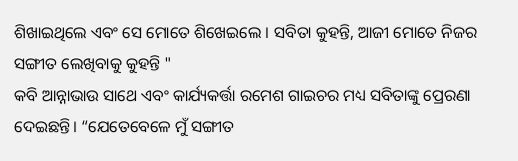ଶିଖାଇଥିଲେ ଏବଂ ସେ ମୋତେ ଶିଖେଇଲେ । ସବିତା କୁହନ୍ତି, ଆଜୀ ମୋତେ ନିଜର ସଙ୍ଗୀତ ଲେଖିବାକୁ କୁହନ୍ତି "
କବି ଆନ୍ନାଭାଉ ସାଥେ ଏବଂ କାର୍ଯ୍ୟକର୍ତ୍ତା ରମେଶ ଗାଇଚର ମଧ୍ୟ ସବିତାଙ୍କୁ ପ୍ରେରଣା ଦେଇଛନ୍ତି। “ଯେତେବେଳେ ମୁଁ ସଙ୍ଗୀତ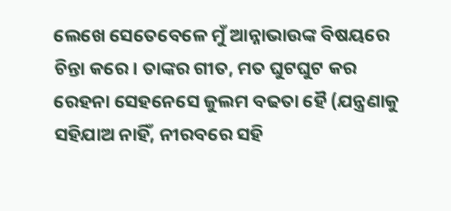ଲେଖେ ସେତେବେଳେ ମୁଁ ଆନ୍ନାଭାଉଙ୍କ ବିଷୟରେ ଚିନ୍ତା କରେ। ତାଙ୍କର ଗୀତ, ମତ ଘୁଟଘୁଟ କର ରେହନା ସେହନେସେ ଜୁଲମ ବଢତା ହୈ (ଯନ୍ତ୍ରଣାକୁ ସହିଯାଅ ନାହିଁ, ନୀରବରେ ସହି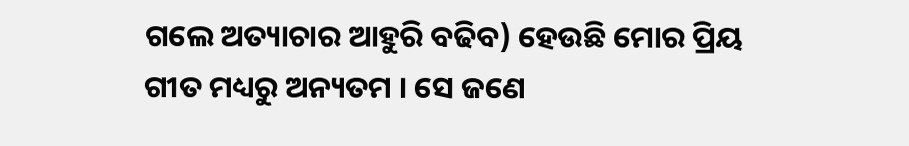ଗଲେ ଅତ୍ୟାଚାର ଆହୁରି ବଢିବ) ହେଉଛି ମୋର ପ୍ରିୟ ଗୀତ ମଧ୍ୟରୁ ଅନ୍ୟତମ । ସେ ଜଣେ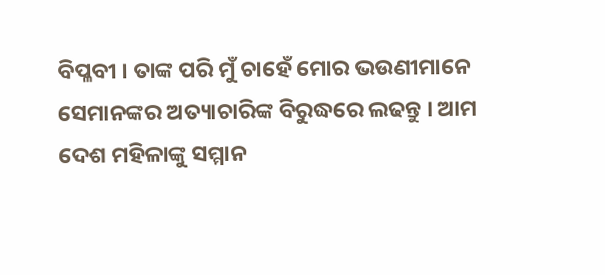ବିପ୍ଳବୀ । ତାଙ୍କ ପରି ମୁଁ ଚାହେଁ ମୋର ଭଉଣୀମାନେ ସେମାନଙ୍କର ଅତ୍ୟାଚାରିଙ୍କ ବିରୁଦ୍ଧରେ ଲଢନ୍ତୁ । ଆମ ଦେଶ ମହିଳାଙ୍କୁ ସମ୍ମାନ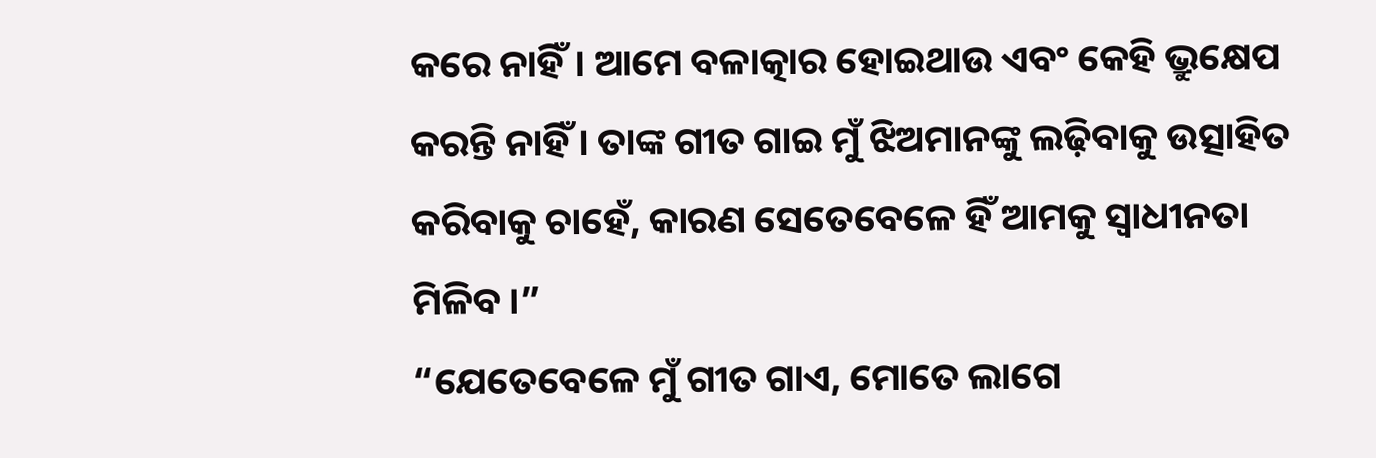କରେ ନାହିଁ। ଆମେ ବଳାତ୍କାର ହୋଇଥାଉ ଏବଂ କେହି ଭ୍ରୁକ୍ଷେପ କରନ୍ତି ନାହିଁ । ତାଙ୍କ ଗୀତ ଗାଇ ମୁଁ ଝିଅମାନଙ୍କୁ ଲଢ଼ିବାକୁ ଉତ୍ସାହିତ କରିବାକୁ ଚାହେଁ, କାରଣ ସେତେବେଳେ ହିଁ ଆମକୁ ସ୍ୱାଧୀନତା ମିଳିବ।”
“ଯେତେବେଳେ ମୁଁ ଗୀତ ଗାଏ, ମୋତେ ଲାଗେ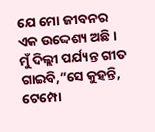ଯେ ମୋ ଜୀବନର ଏକ ଉଦ୍ଦେଶ୍ୟ ଅଛି । ମୁଁ ଦିଲ୍ଲୀ ପର୍ଯ୍ୟନ୍ତ ଗୀତ ଗାଇବି,”ସେ କୁହନ୍ତି, ଟେମ୍ପୋ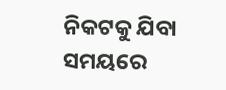ନିକଟକୁ ଯିବା ସମୟରେ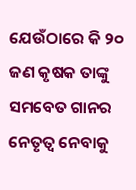ଯେଉଁଠାରେ କି ୨୦ ଜଣ କୃଷକ ତାଙ୍କୁ ସମବେତ ଗାନର ନେତୃତ୍ୱ ନେବାକୁ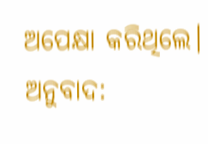ଅପେକ୍ଷା କରିଥିଲେ।
ଅନୁବାଦ: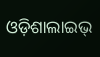ଓଡ଼ିଶାଲାଇଭ୍